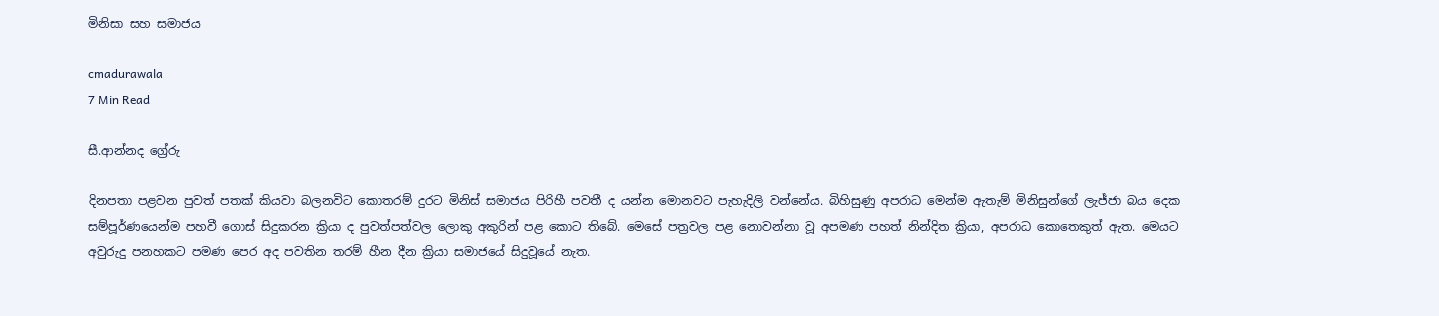මිනිසා සහ සමාජය

cmadurawala
7 Min Read

සී.ආන්නද ග්‍රේරු

දිනපතා පළවන පුවත් පතක් කියවා බලනවිට කොතරම් දුරට මිනිස් සමාජය පිරිහී පවතී ද යන්න මොනවට පැහැදිලි වන්නේය. බිහිසුණු අපරාධ මෙන්ම ඇතැම් මිනිසුන්ගේ ලැජ්ජා බය දෙක සම්පූර්ණයෙන්ම පහවී ගොස් සිදුකරන ක්‍රියා ද පුවත්පත්වල ලොකු අකුරින් පළ කොට තිබේ. මෙසේ පත්‍රවල පළ නොවන්නා වූ අපමණ පහත් නින්දිත ක්‍රියා, අපරාධ කොතෙකුත් ඇත. මෙයට අවුරුදු පනහකට පමණ පෙර අද පවතින තරම් හීන දීන ක්‍රියා සමාජයේ සිදුවූයේ නැත.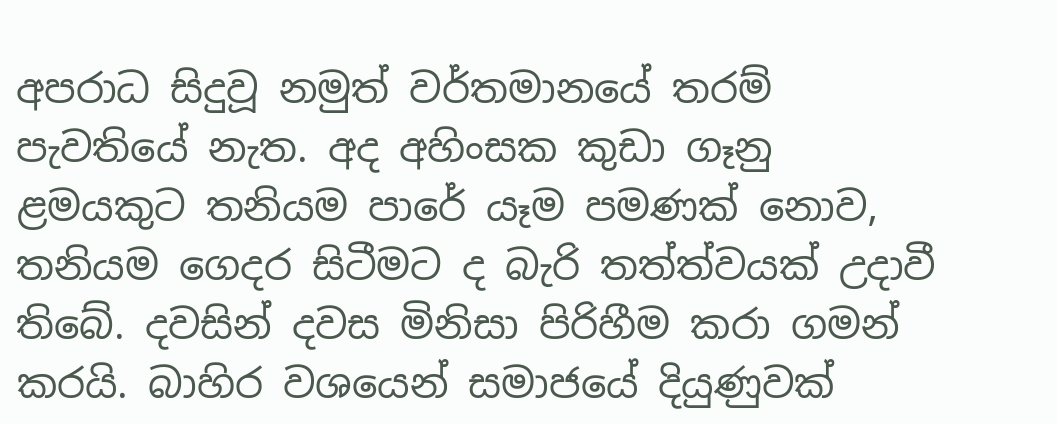අපරාධ සිදුවූ නමුත් වර්තමානයේ තරම් පැවතියේ නැත. අද අහිංසක කුඩා ගෑනු ළමයකුට තනියම පාරේ යෑම පමණක් නොව, තනියම ගෙදර සිටීමට ද බැරි තත්ත්වයක් උදාවී තිබේ. දවසින් දවස මිනිසා පිරිහීම කරා ගමන් කරයි. බාහිර වශයෙන් සමාජයේ දියුණුවක්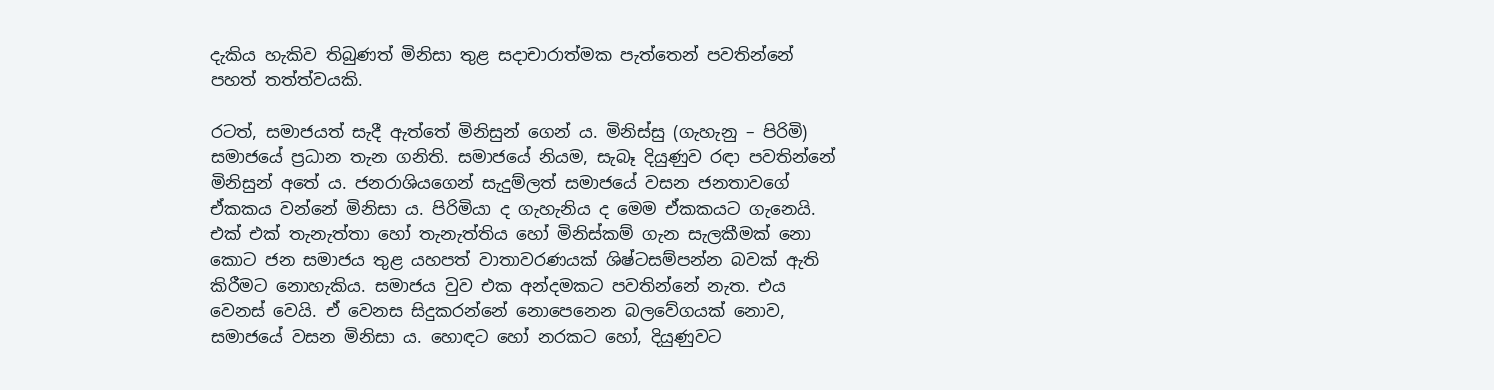දැකිය හැකිව තිබුණත් මිනිසා තුළ සදාචාරාත්මක පැත්තෙන් පවතින්නේ පහත් තත්ත්වයකි.

රටත්, සමාජයත් සැදී ඇත්තේ මිනිසුන් ගෙන් ය. මිනිස්සු (ගැහැනු – පිරිමි) සමාජයේ ප්‍රධාන තැන ගනිති. සමාජයේ නියම, සැබෑ දියුණුව රඳා පවතින්නේ මිනිසුන් අතේ ය. ජනරාශියගෙන් සැදුම්ලත් සමාජයේ වසන ජනතාවගේ ඒකකය වන්නේ මිනිසා ය. පිරිමියා ද ගැහැනිය ද මෙම ඒකකයට ගැනෙයි. එක් එක් තැනැත්තා හෝ තැනැත්තිය හෝ මිනිස්කම් ගැන සැලකීමක් නො කොට ජන සමාජය තුළ යහපත් වාතාවරණයක් ශිෂ්ටසම්පන්න බවක් ඇති කිරීමට නොහැකිය. සමාජය වුව එක අන්දමකට පවතින්නේ නැත. එය වෙනස් වෙයි. ඒ වෙනස සිදුකරන්නේ නොපෙනෙන බලවේගයක් නොව, සමාජයේ වසන මිනිසා ය. හොඳට හෝ නරකට හෝ, දියුණුවට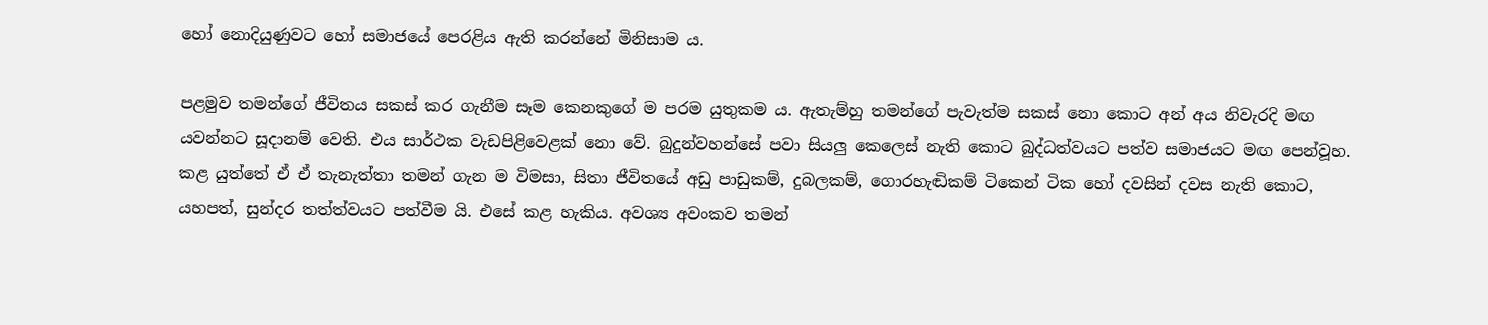හෝ නොදියුණුවට හෝ සමාජයේ පෙරළිය ඇති කරන්නේ මිනිසාම ය.

පළමුව තමන්ගේ ජීවිතය සකස් කර ගැනීම සෑම කෙනකුගේ ම පරම යුතුකම ය. ඇතැම්හු තමන්ගේ පැවැත්ම සකස් නො කොට අන් අය නිවැරදි මඟ යවන්නට සූදානම් වෙති. එය සාර්ථක වැඩපිළිවෙළක් නො වේ. බුදුන්වහන්සේ පවා සියලු කෙලෙස් නැති කොට බුද්ධත්වයට පත්ව සමාජයට මඟ පෙන්වූහ. කළ යුත්තේ ඒ ඒ තැනැත්තා තමන් ගැන ම විමසා, සිතා ජීවිතයේ අඩු පාඩුකම්, දුබලකම්, ගොරහැඬිකම් ටිකෙන් ටික හෝ දවසින් දවස නැති කොට, යහපත්, සුන්දර තත්ත්වයට පත්වීම යි. එසේ කළ හැකිය. අවශ්‍ය අවංකව තමන්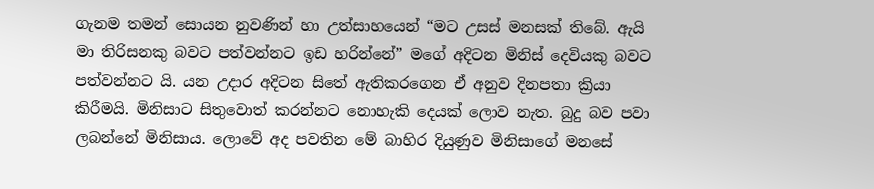ගැනම තමන් සොයන නුවණින් හා උත්සාහයෙන් “මට උසස් මනසක් තිබේ. ඇයි මා තිරිසනකු බවට පත්වන්නට ඉඩ හරින්නේ” මගේ අදිටන මිනිස් දෙවියකු බවට පත්වන්නට යි. යන උදාර අදිටන සිතේ ඇතිකරගෙන ඒ අනුව දිනපතා ක්‍රියා කිරීමයි. මිනිසාට සිතුවොත් කරන්නට නොහැකි දෙයක් ලොව නැත. බුදු බව පවා ලබන්නේ මිනිසාය. ලොවේ අද පවතින මේ බාහිර දියුණුව මිනිසාගේ මනසේ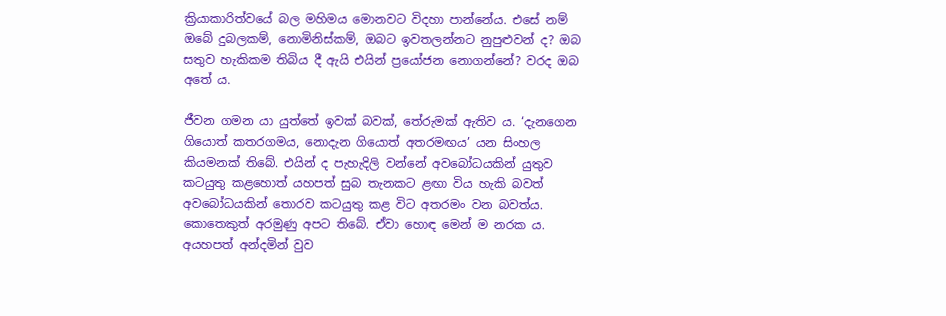ක්‍රියාකාරිත්වයේ බල මහිමය මොනවට විදහා පාන්නේය. එසේ නම් ඔබේ දුබලකම්, නොමිනිස්කම්, ඔබට ඉවතලන්නට නුපුළුවන් ද? ඔබ සතුව හැකිකම තිබිය දී ඇයි එයින් ප්‍රයෝජන නොගන්නේ? වරද ඔබ අතේ ය.

ජීවන ගමන යා යුත්තේ ඉවක් බවක්, තේරුමක් ඇතිව ය. ‘දැනගෙන ගියොත් කතරගමය, නොදැන ගියොත් අතරමඟය’ යන සිංහල කියමනක් තිබේ. එයින් ද පැහැදිලි වන්නේ අවබෝධයකින් යුතුව කටයුතු කළහොත් යහපත් සුබ තැනකට ළඟා විය හැකි බවත් අවබෝධයකින් තොරව කටයුතු කළ විට අතරමං වන බවත්ය. කොතෙකුත් අරමුණු අපට තිබේ. ඒවා හොඳ මෙන් ම නරක ය. අයහපත් අන්දමින් වුව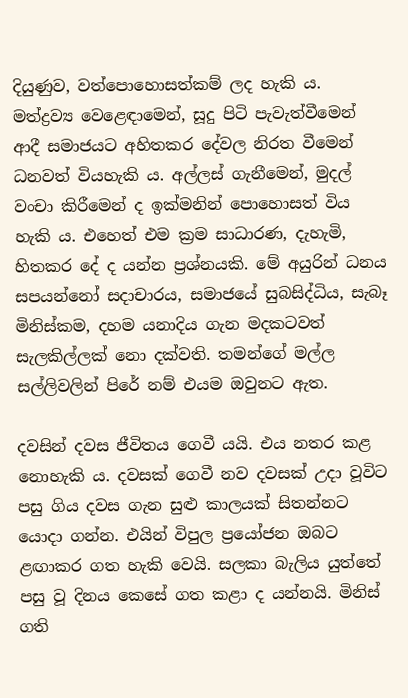දියුණුව, වත්පොහොසත්කම් ලද හැකි ය. මත්ද්‍රව්‍ය වෙළෙඳාමෙන්, සූදු පිටි පැවැත්වීමෙන් ආදී සමාජයට අහිතකර දේවල නිරත වීමෙන් ධනවත් වියහැකි ය. අල්ලස් ගැනීමෙන්, මුදල් වංචා කිරීමෙන් ද ඉක්මනින් පොහොසත් විය හැකි ය. එහෙත් එම ක්‍රම සාධාරණ, දැහැමි, හිතකර දේ ද යන්න ප්‍රශ්නයකි. මේ අයුරින් ධනය සපයන්නෝ සදාචාරය, සමාජයේ සුබසිද්ධිය, සැබෑ මිනිස්කම, දහම යනාදිය ගැන මදකටවත් සැලකිල්ලක් නො දක්වති. තමන්ගේ මල්ල සල්ලිවලින් පිරේ නම් එයම ඔවුනට ඇත.

දවසින් දවස ජීවිතය ගෙවී යයි. එය නතර කළ නොහැකි ය. දවසක් ගෙවී නව දවසක් උදා වූවිට පසු ගිය දවස ගැන සුළු කාලයක් සිතන්නට යොදා ගන්න. එයින් විපුල ප්‍රයෝජන ඔබට ළඟාකර ගත හැකි වෙයි. සලකා බැලිය යුත්තේ පසු වූ දිනය කෙසේ ගත කළා ද යන්නයි. මිනිස් ගති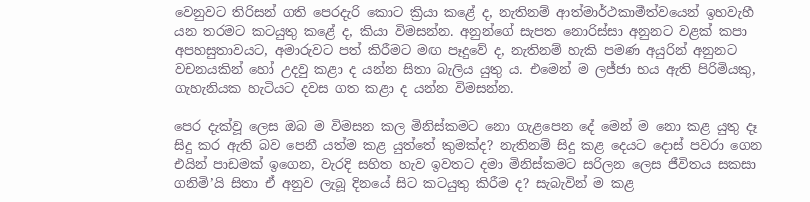වෙනුවට තිරිසන් ගති පෙරදැරි කොට ක්‍රියා කළේ ද, නැතිනම් ආත්මාර්ථකාමීත්වයෙන් ඉහවැහී යන තරමට කටයුතු කළේ ද, කියා විමසන්න. අනුන්ගේ සැපත නොරිස්සා අනුනට වළක් කපා අපහසුතාවයට, අමාරුවට පත් කිරීමට මඟ පෑදුවේ ද, නැතිනම් හැකි පමණ අයුරින් අනුනට වචනයකින් හෝ උදවු කළා ද යන්න සිතා බැලිය යුතු ය. එමෙන් ම ලජ්ජා භය ඇති පිරිමියකු, ගැහැනියක හැටියට දවස ගත කළා ද යන්න විමසන්න.

පෙර දැක්වූ ලෙස ඔබ ම විමසන කල මිනිස්කමට නො ගැළපෙන දේ මෙන් ම නො කළ යුතු දෑ සිදු කර ඇති බව පෙනී යත්ම කළ යුත්තේ කුමක්ද? නැතිනම් සිදු කළ දෙයට දොස් පවරා ගෙන එයින් පාඩමක් ඉගෙන, වැරදි සහිත හැව ඉවතට දමා මිනිස්කමට සරිලන ලෙස ජීවිතය සකසා ගනිමි’යි සිතා ඒ අනුව ලැබූ දිනයේ සිට කටයුතු කිරීම ද? සැබැවින් ම කළ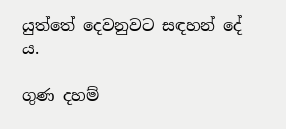යුත්තේ දෙවනුවට සඳහන් දේ ය.

ගුණ දහම්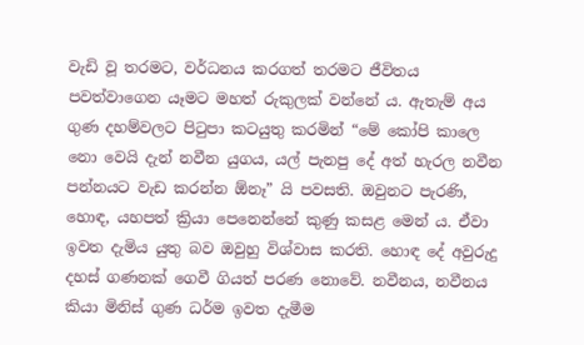වැඩි වූ තරමට, වර්ධනය කරගත් තරමට ජීවිතය පවත්වාගෙන යෑමට මහත් රුකුලක් වන්නේ ය. ඇතැම් අය ගුණ දහම්වලට පිටුපා කටයුතු කරමින් “මේ කෝපි කාලෙ නො වෙයි දැන් නවීන යුගය, යල් පැනපු දේ අත් හැරල නවීන පන්නයට වැඩ කරන්න ඕනෑ” යි පවසති. ඔවුනට පැරණි, හොඳ, යහපත් ක්‍රියා පෙනෙන්නේ කුණු කසළ මෙන් ය. ඒවා ඉවත දැමිය යුතු බව ඔවුහු විශ්වාස කරති. හොඳ දේ අවුරුදු දහස් ගණනක් ගෙවී ගියත් පරණ නොවේ. නවීනය, නවීනය කියා මිනිස් ගුණ ධර්ම ඉවත දැමීම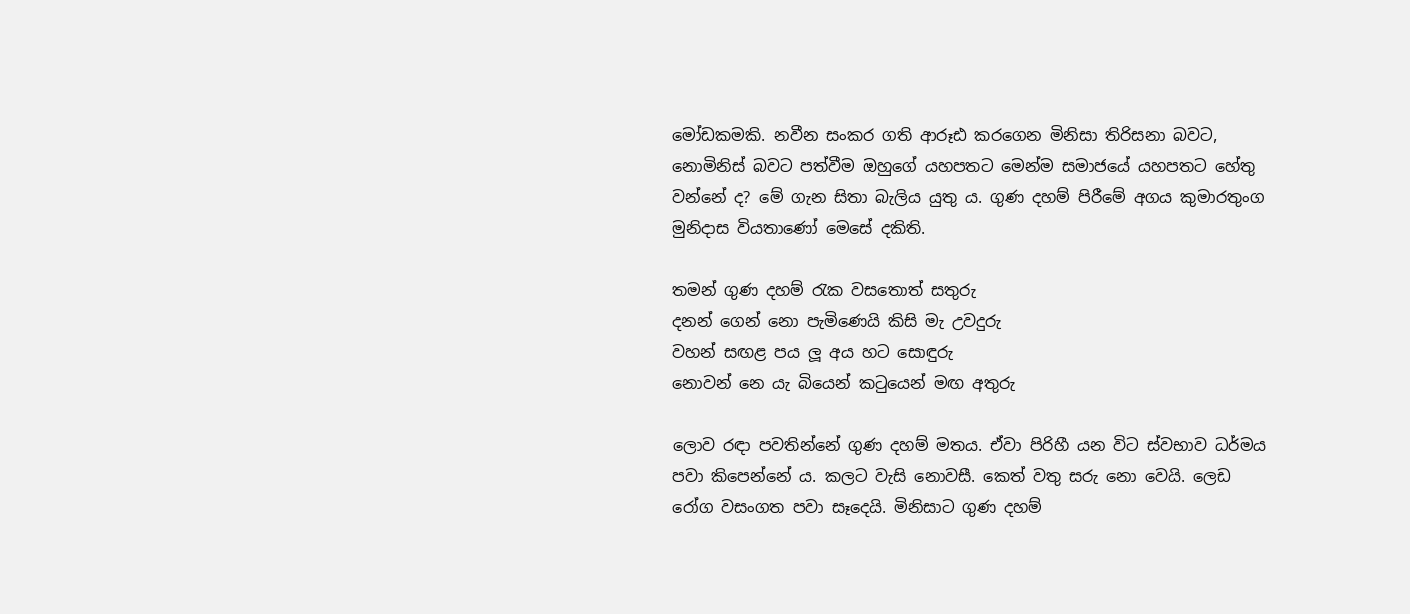මෝඩකමකි. නවීන සංකර ගති ආරූඪ කරගෙන මිනිසා තිරිසනා බවට, නොමිනිස් බවට පත්වීම ඔහුගේ යහපතට මෙන්ම සමාජයේ යහපතට හේතු වන්නේ ද? මේ ගැන සිතා බැලිය යුතු ය. ගුණ දහම් පිරීමේ අගය කුමාරතුංග මුනිදාස වියතාණෝ මෙසේ දකිති.

තමන් ගුණ දහම් රැක වසතොත් සතුරු
දනන් ගෙන් නො පැමිණෙයි කිසි මැ උවදුරු
වහන් සඟළ පය ලූ අය හට සොඳුරු
නොවන් නෙ යැ බියෙන් කටුයෙන් මඟ අතුරු

ලොව රඳා පවතින්නේ ගුණ දහම් මතය. ඒවා පිරිහී යන විට ස්වභාව ධර්මය පවා කිපෙන්නේ ය. කලට වැසි නොවසී. කෙත් වතු සරු නො වෙයි. ලෙඩ රෝග වසංගත පවා සෑදෙයි. මිනිසාට ගුණ දහම්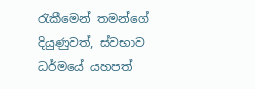රැකීමෙන් තමන්ගේ දියුණුවත්, ස්වභාව ධර්මයේ යහපත්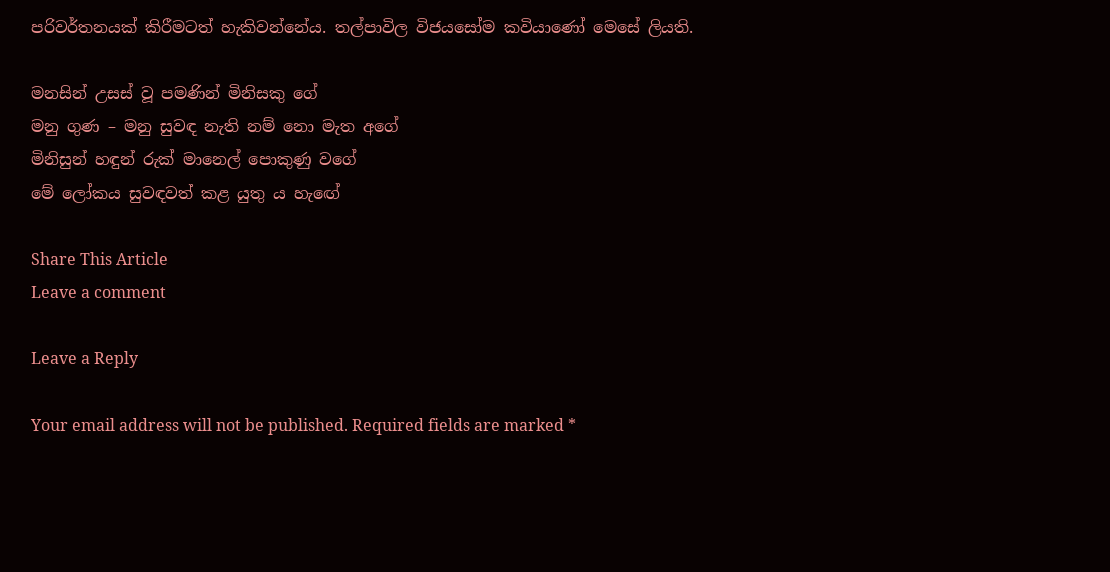පරිවර්තනයක් කිරීමටත් හැකිවන්නේය. තල්පාවිල විජයසෝම කවියාණෝ මෙසේ ලියති.

මනසින් උසස් වූ පමණින් මිනිසකු ගේ
මනු ගුණ – මනු සුවඳ නැති නම් නො මැත අගේ
මිනිසුන් හඳුන් රුක් මානෙල් පොකුණු වගේ
මේ ලෝකය සුවඳවත් කළ යුතු ය හැඟේ

Share This Article
Leave a comment

Leave a Reply

Your email address will not be published. Required fields are marked *